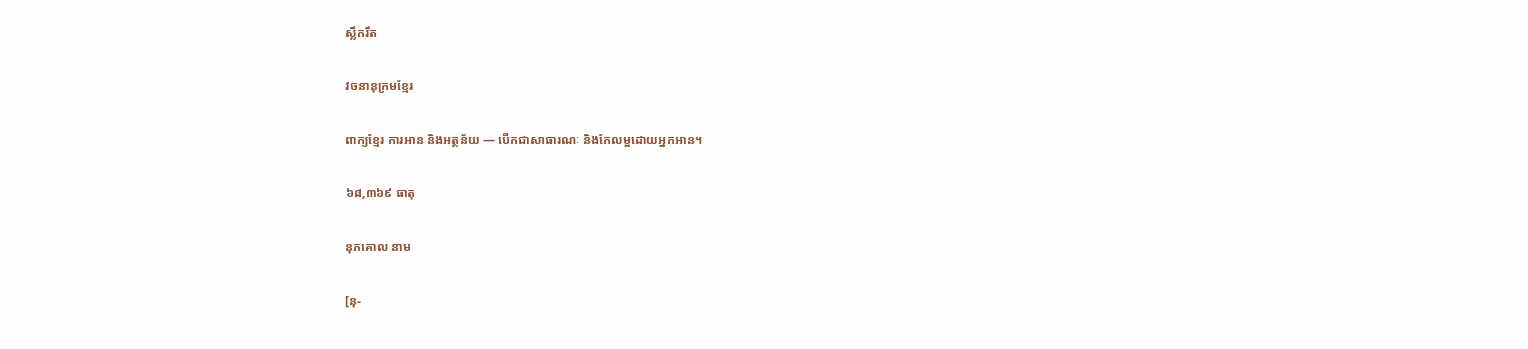ស្លឹករឹត

វចនានុក្រមខ្មែរ

ពាក្យខ្មែរ ការអាន និងអត្ថន័យ — បើកជាសាធារណៈ និងកែលម្អដោយអ្នកអាន។

៦៨,៣៦៩ ធាតុ

នុភគោល នាម

[នុ-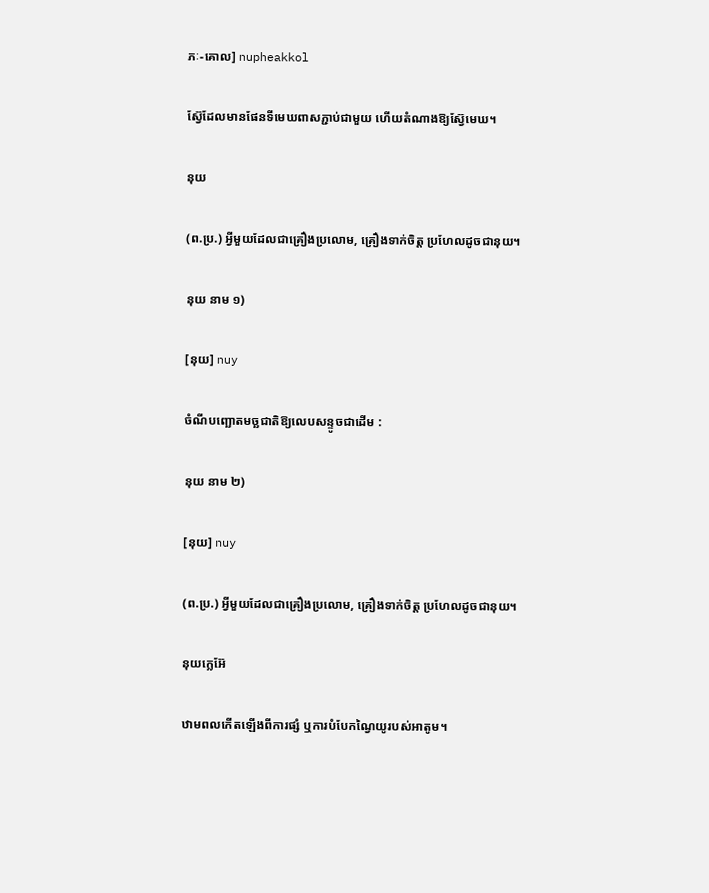ភៈ-គោល] nupheakkol

ស៊្វែដែលមានផែនទីមេឃពាសភ្ជាប់ជាមួយ ហើយតំណាងឱ្យស៊្វែមេឃ។

នុយ

(ព.ប្រ.) អ្វីមួយដែលជាគ្រឿងប្រលោម, គ្រឿងទាក់ចិត្ត ប្រហែលដូចជានុយ។

នុយ នាម ១)

[នុយ] nuy

ចំណីបញ្ឆោតមច្ឆជាតិឱ្យលេបសន្ទូចជាដើម :

នុយ នាម ២)

[នុយ] nuy

(ព.ប្រ.) អ្វីមួយដែលជាគ្រឿងប្រលោម, គ្រឿងទាក់ចិត្ត ប្រហែលដូចជានុយ។

នុយក្លេអ៊ែ

ឋាមពលកើតឡើងពីការផ្សំ ឬការបំបែកណ្វៃយូរបស់អាតូម។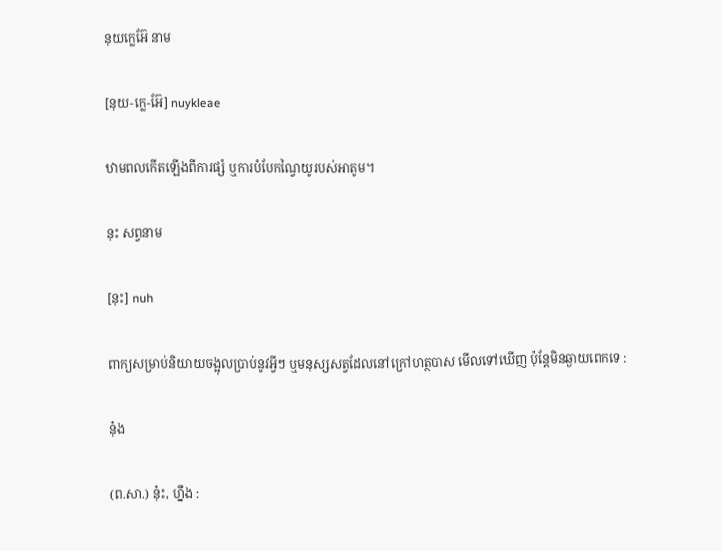នុយក្លេអ៊ែ នាម

[នុយ-ក្លេ-អ៊ែ] nuykleae

ឋាមពលកើតឡើងពីការផ្សំ ឬការបំបែកណ្វៃយូរបស់អាតូម។

នុះ សព្វនាម

[នុះ] nuh

ពាក្យសម្រាប់និយាយចង្អុលប្រាប់នូវអ្វីៗ ឬមនុស្សសត្វដែលនៅក្រៅហត្ថបាស មើលទៅឃើញ ប៉ុន្តែមិនឆ្ងាយពេកទេ :

នុ៎ង

(ព.សា.) នុ៎ះ, ហ្នឹង :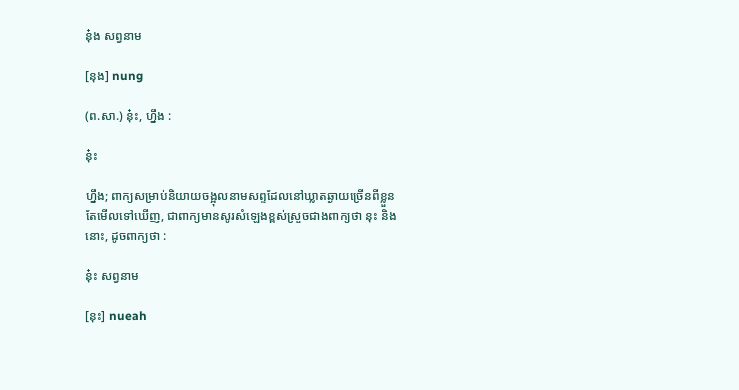នុ៎ង សព្វនាម

[នុង] nung

(ព.សា.) នុ៎ះ, ហ្នឹង :

នុ៎ះ

ហ្នឹង; ពាក្យសម្រាប់និយាយចង្អុលនាមសព្ទដែលនៅឃ្លាតឆ្ងាយច្រើនពីខ្លួនតែមើលទៅឃើញ, ជាពាក្យមានសូរសំឡេងខ្ពស់ស្រួចជាងពាក្យថា នុះ និង នោះ, ដូចពាក្យថា :

នុ៎ះ សព្វនាម

[នុះ] nueah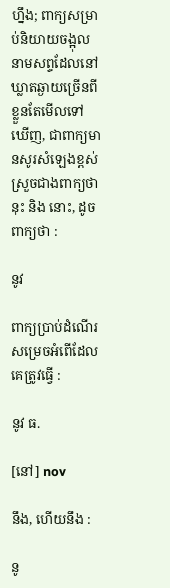ហ្នឹង; ពាក្យសម្រាប់និយាយចង្អុលនាមសព្ទដែលនៅឃ្លាតឆ្ងាយច្រើនពីខ្លួនតែមើលទៅឃើញ, ជាពាក្យមានសូរសំឡេងខ្ពស់ស្រួចជាងពាក្យថា នុះ និង នោះ, ដូចពាក្យថា :

នូវ

ពាក្យប្រាប់ដំណើរសម្រេចអំពើដែលគេត្រូវធ្វើ :

នូវ ធ.

[នៅ] nov

នឹង, ហើយនឹង :

នូ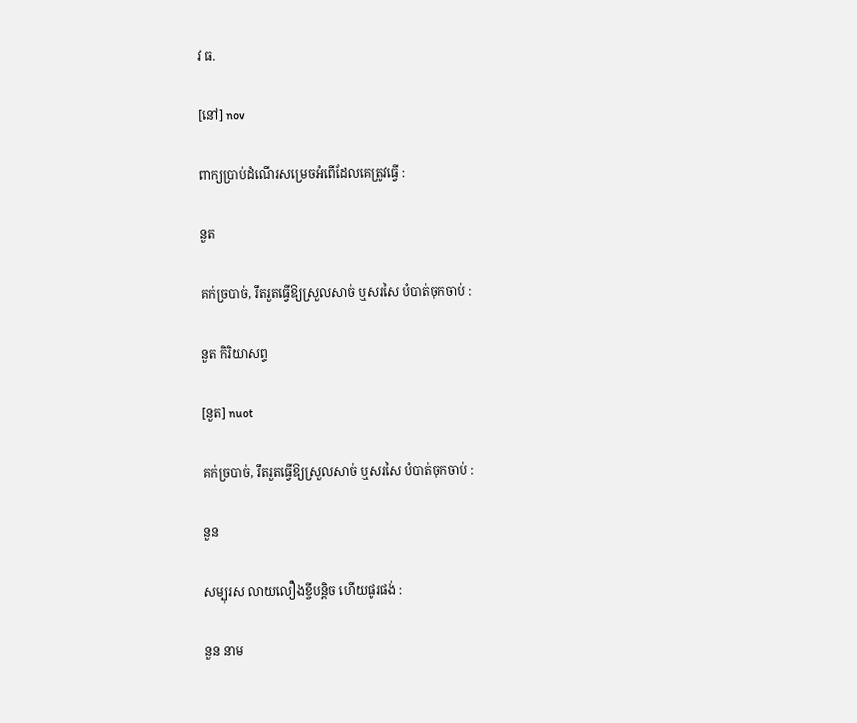វ ធ.

[នៅ] nov

ពាក្យប្រាប់ដំណើរសម្រេចអំពើដែលគេត្រូវធ្វើ :

នួត

គក់ច្របាច់, រឹតរួតធ្វើឱ្យស្រួលសាច់ ឬសរសៃ បំបាត់ចុកចាប់ :

នួត កិរិយាសព្ទ

[នួត] nuot

គក់ច្របាច់, រឹតរួតធ្វើឱ្យស្រួលសាច់ ឬសរសៃ បំបាត់ចុកចាប់ :

នួន

សម្បុរស លាយលឿងខ្ចីបន្តិច ហើយផូរផង់ :

នួន នាម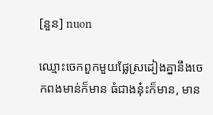[នួន] nuon

ឈ្មោះចេកពួកមួយផ្លែស្រដៀងគ្នានឹងចេកពងមាន់ក៏មាន ធំជាងនុ៎ះក៏មាន, មាន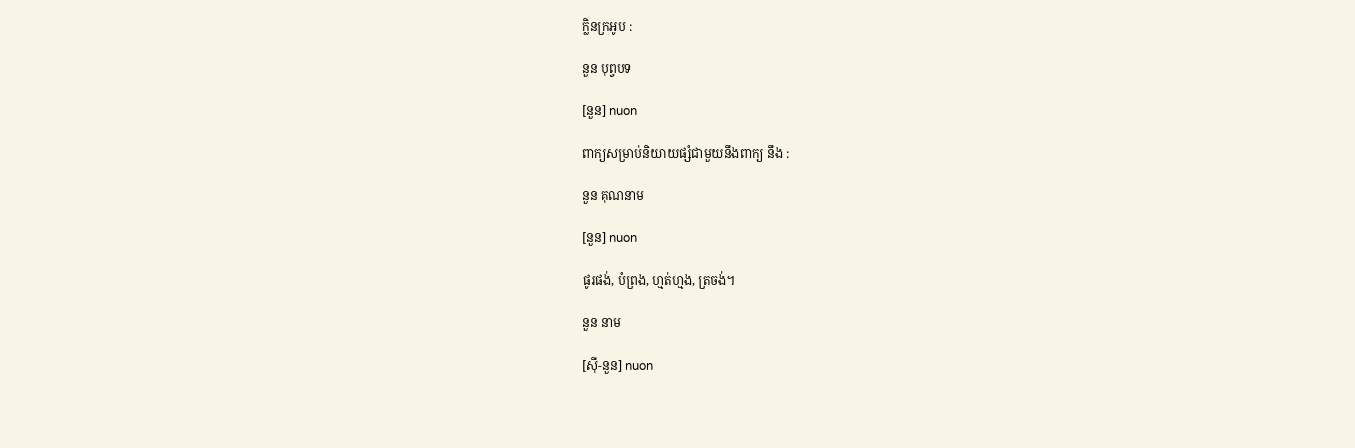ក្លិនក្រអូប :

នួន បុព្វបទ

[នួន] nuon

ពាក្យសម្រាប់និយាយផ្សំជាមួយនឹងពាក្យ នឹង :

នួន គុណនាម

[នួន] nuon

ផូរផង់, បំព្រង, ហ្មត់ហ្មង, ត្រចង់។

នួន នាម

[ស៊ី-នួន] nuon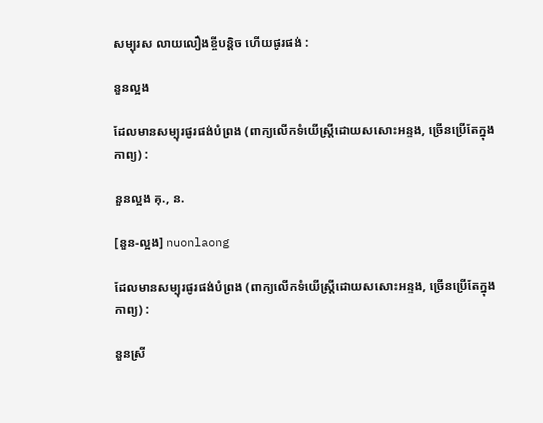សម្បុរស លាយលឿងខ្ចីបន្តិច ហើយផូរផង់ :

នួនល្អង

ដែលមានសម្បុរផូរផង់បំព្រង (ពាក្យលើកទំយើស្ត្រីដោយសសោះអន្ទង, ច្រើនប្រើតែក្នុងកាព្យ) :

នួនល្អង គុ., ន.

[នួន-ល្អង] nuonlaong

ដែលមានសម្បុរផូរផង់បំព្រង (ពាក្យលើកទំយើស្ត្រីដោយសសោះអន្ទង, ច្រើនប្រើតែក្នុងកាព្យ) :

នួនស្រី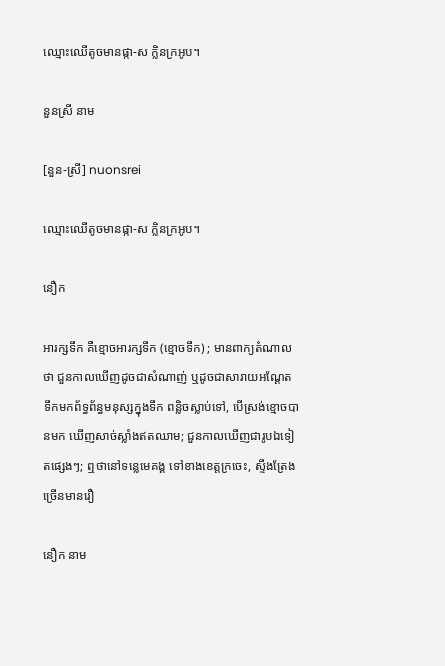ឈ្មោះឈើតូចមានផ្កា-ស ក្លិនក្រអូប។

នួនស្រី នាម

[នួន-ស្រី] nuonsrei

ឈ្មោះឈើតូចមានផ្កា-ស ក្លិនក្រអូប។

នឿក

អារក្សទឹក គឺខ្មោចអារក្សទឹក (ខ្មោចទឹក) ; មានពាក្យតំណាលថា ជួនកាលឃើញដូចជាសំណាញ់ ឬដូចជាសារាយអណ្ដែតទឹកមកព័ទ្ធព័ន្ធមនុស្សក្នុងទឹក ពន្លិចស្លាប់ទៅ, បើស្រង់ខ្មោចបានមក ឃើញសាច់ស្លាំងឥតឈាម; ជួនកាលឃើញជារូបឯទៀតផ្សេងៗ; ឮថានៅទន្លេមេគង្គ ទៅខាងខេត្តក្រចេះ, ស្ទឹងត្រែង ច្រើនមានរឿ

នឿក នាម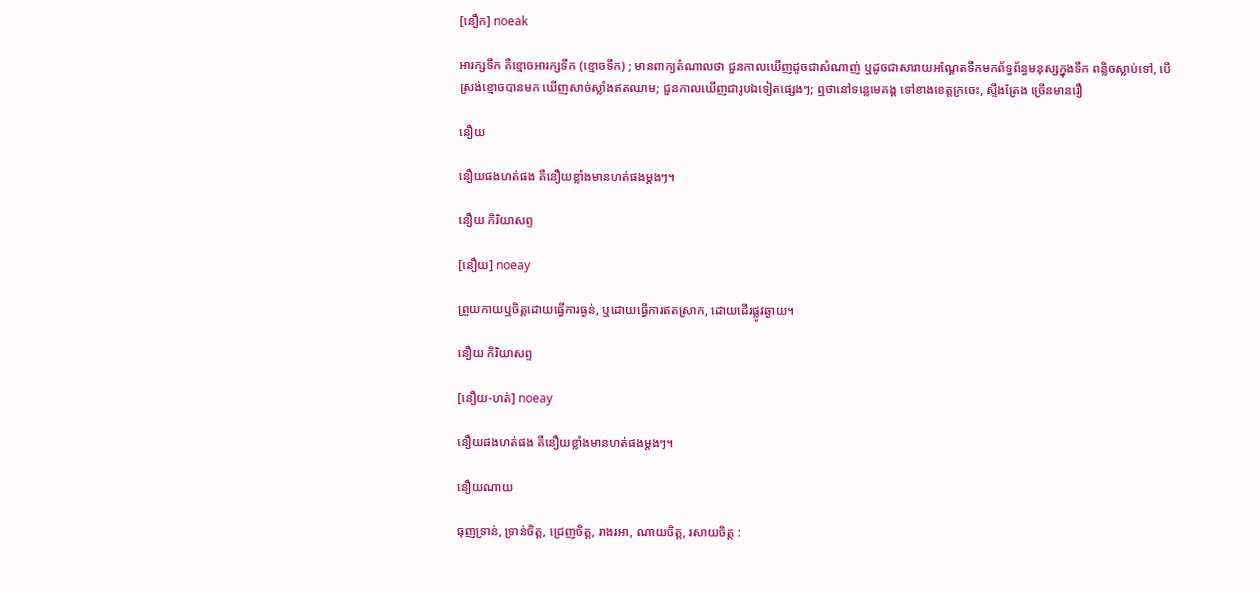[នឿក] noeak

អារក្សទឹក គឺខ្មោចអារក្សទឹក (ខ្មោចទឹក) ; មានពាក្យតំណាលថា ជួនកាលឃើញដូចជាសំណាញ់ ឬដូចជាសារាយអណ្ដែតទឹកមកព័ទ្ធព័ន្ធមនុស្សក្នុងទឹក ពន្លិចស្លាប់ទៅ, បើស្រង់ខ្មោចបានមក ឃើញសាច់ស្លាំងឥតឈាម; ជួនកាលឃើញជារូបឯទៀតផ្សេងៗ; ឮថានៅទន្លេមេគង្គ ទៅខាងខេត្តក្រចេះ, ស្ទឹងត្រែង ច្រើនមានរឿ

នឿយ

នឿយផងហត់ផង គឺនឿយខ្លាំងមានហត់ផងម្ដងៗ។

នឿយ កិរិយាសព្ទ

[នឿយ] noeay

ព្រួយកាយឬចិត្តដោយធ្វើការធ្ងន់, ឬដោយធ្វើការឥតស្រាក, ដោយដើរផ្លូវឆ្ងាយ។

នឿយ កិរិយាសព្ទ

[នឿយ-ហត់] noeay

នឿយផងហត់ផង គឺនឿយខ្លាំងមានហត់ផងម្ដងៗ។

នឿយណាយ

ធុញទ្រាន់, ទ្រាន់ចិត្ត, ជ្រេញចិត្ត, រាងរអា, ណាយចិត្ត, រសាយចិត្ត :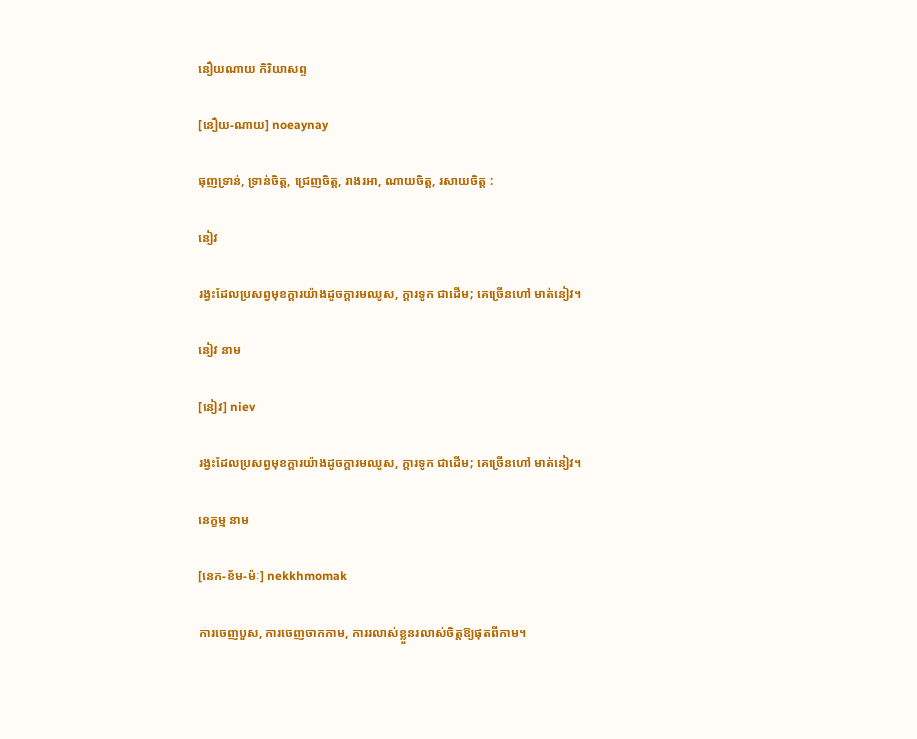នឿយណាយ កិរិយាសព្ទ

[នឿយ-ណាយ] noeaynay

ធុញទ្រាន់, ទ្រាន់ចិត្ត, ជ្រេញចិត្ត, រាងរអា, ណាយចិត្ត, រសាយចិត្ត :

នៀវ

រង្វះដែលប្រសព្វមុខក្ដារយ៉ាងដូចក្ដារមឈូស, ក្ដារទូក ជាដើម; គេច្រើនហៅ មាត់នៀវ។

នៀវ នាម

[នៀវ] niev

រង្វះដែលប្រសព្វមុខក្ដារយ៉ាងដូចក្ដារមឈូស, ក្ដារទូក ជាដើម; គេច្រើនហៅ មាត់នៀវ។

នេក្ខម្ម នាម

[នេក-ខ័ម-ម៉ៈ] nekkhmomak

ការចេញបួស, ការចេញចាកកាម, ការរលាស់ខ្លួនរលាស់ចិត្តឱ្យផុតពីកាម។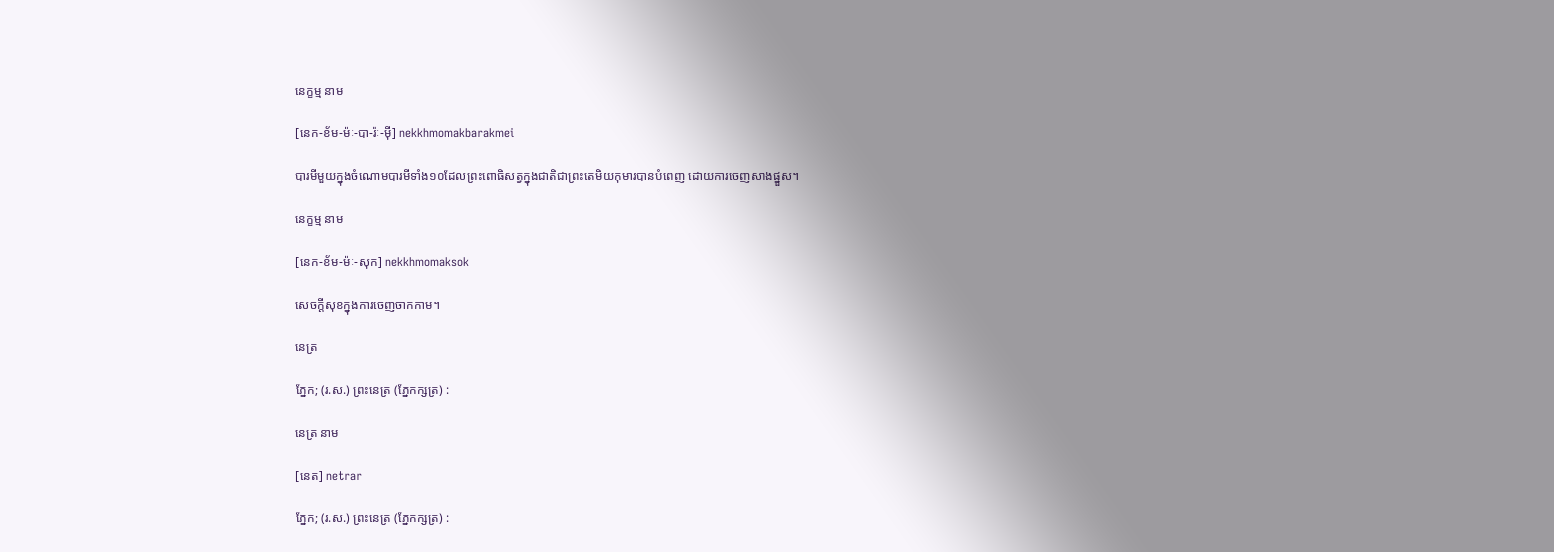នេក្ខម្ម នាម

[នេក-ខ័ម-ម៉ៈ-បា-រ៉ៈ-ម៉ី] nekkhmomakbarakmei

បារមីមួយក្នុងចំណោមបារមីទាំង១០ដែលព្រះពោធិសត្វក្នុងជាតិជាព្រះតេមិយកុមារបានបំពេញ ដោយការចេញសាងផ្នួស។

នេក្ខម្ម នាម

[នេក-ខ័ម-ម៉ៈ-សុក] nekkhmomaksok

សេចក្ដីសុខក្នុងការចេញចាកកាម។

នេត្រ

ភ្នែក; (រ.ស.) ព្រះនេត្រ (ភ្នែកក្សត្រ) :

នេត្រ នាម

[នេត] netrar

ភ្នែក; (រ.ស.) ព្រះនេត្រ (ភ្នែកក្សត្រ) :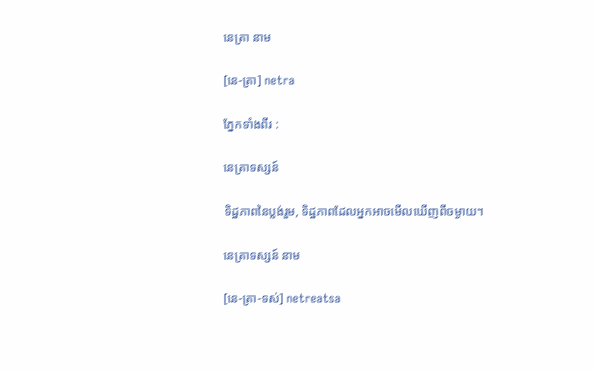នេត្រា នាម

[នេ-ត្រា] netra

ភ្នែកទាំងពីរ :

នេត្រាទស្សន៍

ទិដ្ឋភាពនៃប្លង់រួម, ទិដ្ឋភាពដែលអ្នកអាចមើលឃើញពីចម្ងាយ។

នេត្រាទស្សន៍ នាម

[នេ-ត្រា-ទស់] netreatsa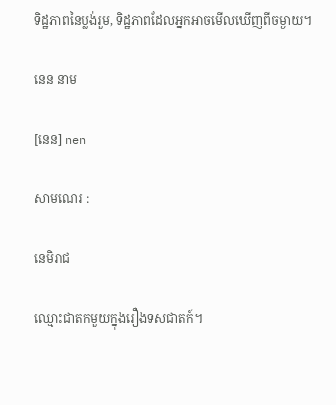ទិដ្ឋភាពនៃប្លង់រួម, ទិដ្ឋភាពដែលអ្នកអាចមើលឃើញពីចម្ងាយ។

នេន នាម

[នេន] nen

សាមណេរ :

នេមិរាជ

ឈ្មោះជាតកមួយក្នុងរឿងទសជាតក៍។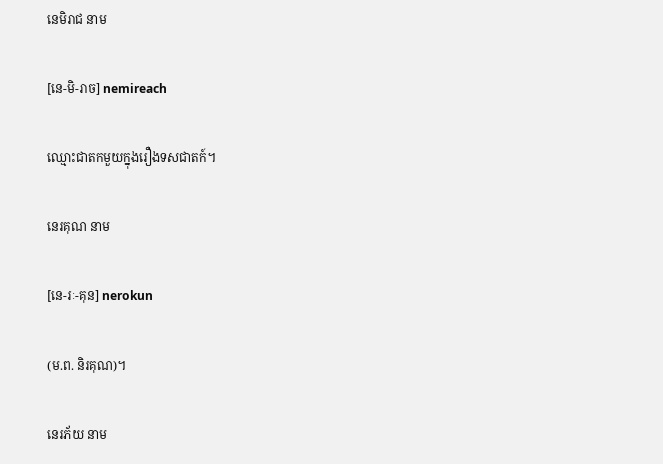នេមិរាជ នាម

[នេ-មិ-រាច] nemireach

ឈ្មោះជាតកមួយក្នុងរឿងទសជាតក៍។

នេរគុណ នាម

[នេ-រៈ-គុន] nerokun

(ម.ព. និរគុណ)។

នេរភ័យ នាម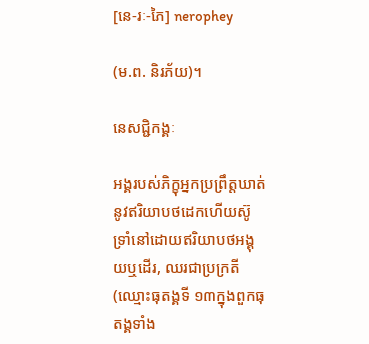[នេ-រៈ-ភៃ] nerophey

(ម.ព. និរភ័យ)។

នេសជ្ជិកង្គៈ

អង្គរបស់ភិក្ខុអ្នកប្រព្រឹត្តឃាត់នូវឥរិយាបថដេកហើយស៊ូទ្រាំនៅដោយឥរិយាបថអង្គុយឬដើរ, ឈរជាប្រក្រតី (ឈ្មោះធុតង្គទី ១៣ក្នុងពួកធុតង្គទាំង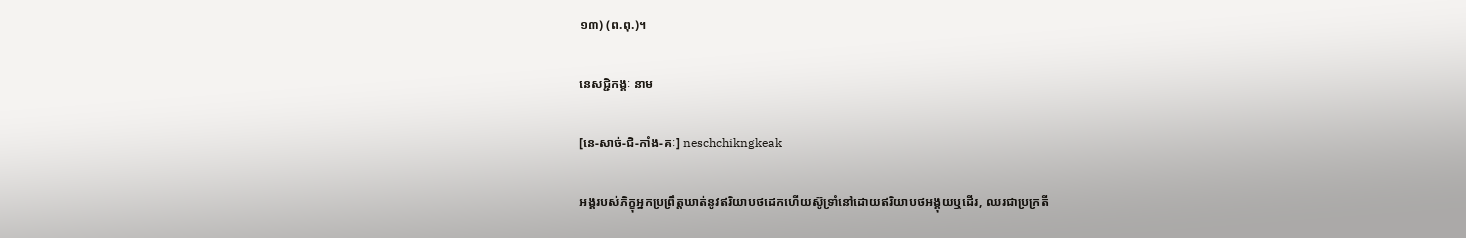១៣) (ព.ពុ.)។

នេសជ្ជិកង្គៈ នាម

[នេ-សាច់-ជិ-កាំង-គៈ] neschchikngkeak

អង្គរបស់ភិក្ខុអ្នកប្រព្រឹត្តឃាត់នូវឥរិយាបថដេកហើយស៊ូទ្រាំនៅដោយឥរិយាបថអង្គុយឬដើរ, ឈរជាប្រក្រតី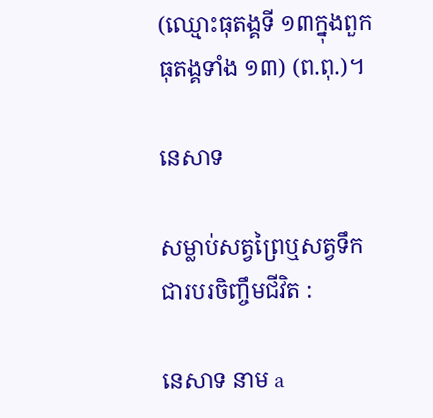(ឈ្មោះធុតង្គទី ១៣ក្នុងពួកធុតង្គទាំង ១៣) (ព.ពុ.)។

នេសាទ

សម្លាប់សត្វព្រៃឬសត្វទឹក ជារបរចិញ្ចឹមជីវិត :

នេសាទ នាម a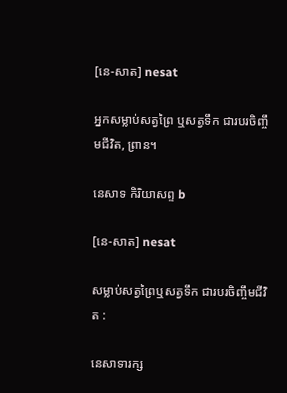[នេ-សាត] nesat

អ្នកសម្លាប់សត្វព្រៃ ឬសត្វទឹក ជារបរចិញ្ចឹមជីវិត, ព្រាន។

នេសាទ កិរិយាសព្ទ b

[នេ-សាត] nesat

សម្លាប់សត្វព្រៃឬសត្វទឹក ជារបរចិញ្ចឹមជីវិត :

នេសាទារក្ស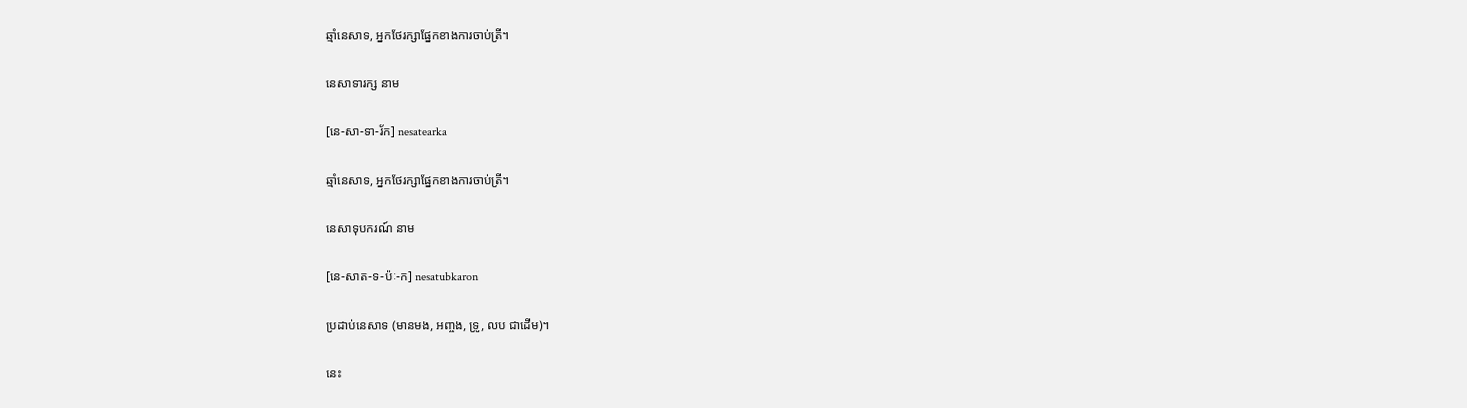ឆ្មាំនេសាទ, អ្នកថែរក្សាផ្នែកខាងការចាប់ត្រី។

នេសាទារក្ស នាម

[នេ-សា-ទា-រ័ក] nesatearka

ឆ្មាំនេសាទ, អ្នកថែរក្សាផ្នែកខាងការចាប់ត្រី។

នេសាទុបករណ៍ នាម

[នេ-សាត-ទ-ប៉ៈ-ក] nesatubkaron

ប្រដាប់នេសាទ (មានមង, អញ្ចង, ទ្រូ, លប ជាដើម)។

នេះ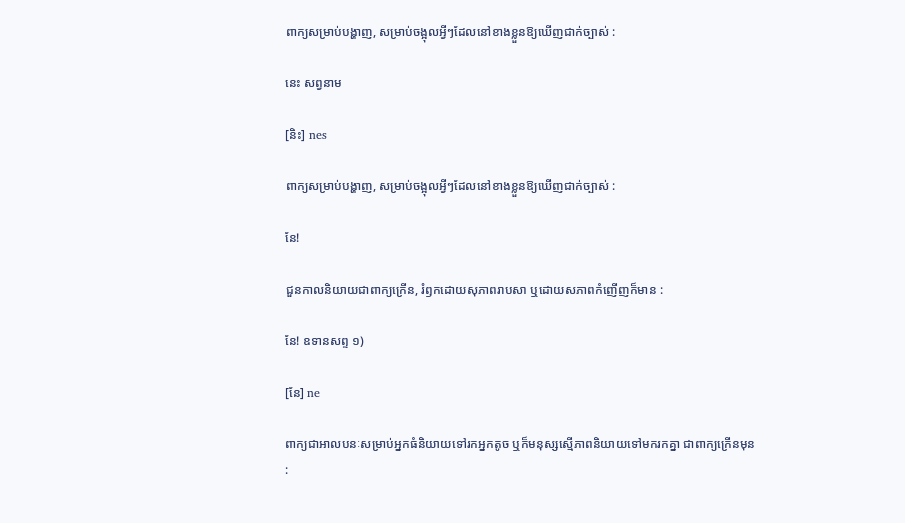ពាក្យសម្រាប់បង្ហាញ, សម្រាប់ចង្អុលអ្វីៗដែលនៅខាងខ្លួនឱ្យឃើញជាក់ច្បាស់ :

នេះ សព្វនាម

[និះ] nes

ពាក្យសម្រាប់បង្ហាញ, សម្រាប់ចង្អុលអ្វីៗដែលនៅខាងខ្លួនឱ្យឃើញជាក់ច្បាស់ :

នែ!

ជួនកាលនិយាយជាពាក្យក្រើន, រំឭកដោយសុភាពរាបសា ឬដោយសភាពកំញើញក៏មាន :

នែ! ឧទានសព្ទ ១)

[នែ] ne

ពាក្យជាអាលបនៈសម្រាប់អ្នកធំនិយាយទៅរកអ្នកតូច ឬក៏មនុស្សស្មើភាពនិយាយទៅមករកគ្នា ជាពាក្យក្រើនមុន :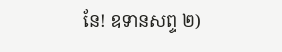នែ! ឧទានសព្ទ ២)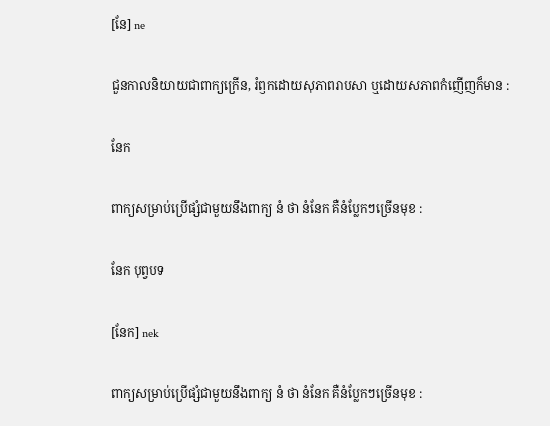[នែ] ne

ជួនកាលនិយាយជាពាក្យក្រើន, រំឭកដោយសុភាពរាបសា ឬដោយសភាពកំញើញក៏មាន :

នែក

ពាក្យសម្រាប់ប្រើផ្សំជាមួយនឹងពាក្យ នំ ថា នំនែក គឺនំប្លែកៗច្រើនមុខ :

នែក បុព្វបទ

[នែក] nek

ពាក្យសម្រាប់ប្រើផ្សំជាមួយនឹងពាក្យ នំ ថា នំនែក គឺនំប្លែកៗច្រើនមុខ :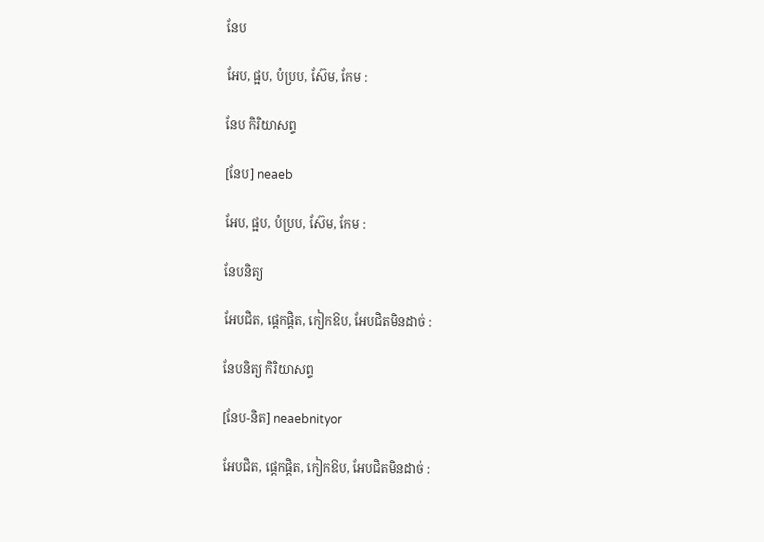នែប

អែប, ផ្អប, បំប្រប, ស៊ែម, កែម :

នែប កិរិយាសព្ទ

[នែប] neaeb

អែប, ផ្អប, បំប្រប, ស៊ែម, កែម :

នែបនិត្យ

អែបជិត, ផ្ដេកផ្ដិត, កៀកឱប, អែបជិតមិនដាច់ :

នែបនិត្យ កិរិយាសព្ទ

[នែប-និត] neaebnityor

អែបជិត, ផ្ដេកផ្ដិត, កៀកឱប, អែបជិតមិនដាច់ :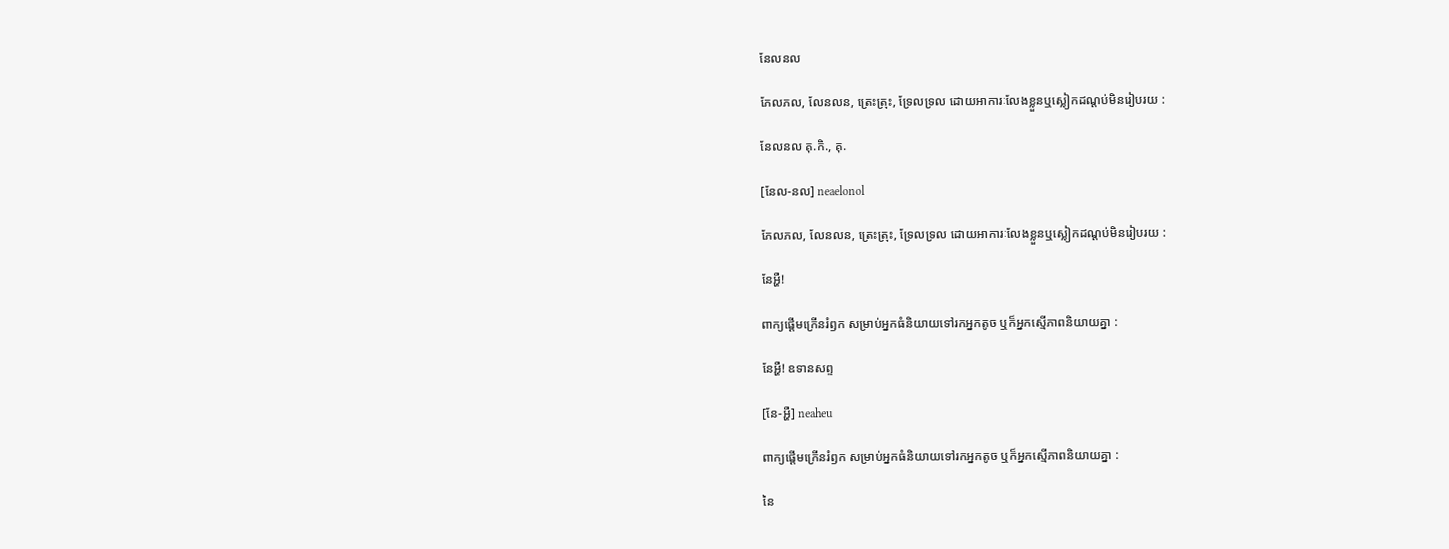នែលនល

ភែលភល, លែនលន, ត្រេះត្រុះ, ទ្រែលទ្រល ដោយអាការៈលែងខ្លួនឬស្លៀកដណ្ដប់មិនរៀបរយ :

នែលនល គុ.កិ., គុ.

[នែល-នល] neaelonol

ភែលភល, លែនលន, ត្រេះត្រុះ, ទ្រែលទ្រល ដោយអាការៈលែងខ្លួនឬស្លៀកដណ្ដប់មិនរៀបរយ :

នែអ្ហឺ!

ពាក្យផ្ដើមក្រើនរំឭក សម្រាប់អ្នកធំនិយាយទៅរកអ្នកតូច ឬក៏អ្នកស្មើភាពនិយាយគ្នា :

នែអ្ហឺ! ឧទានសព្ទ

[នែ-អ្ហឺ] neaheu

ពាក្យផ្ដើមក្រើនរំឭក សម្រាប់អ្នកធំនិយាយទៅរកអ្នកតូច ឬក៏អ្នកស្មើភាពនិយាយគ្នា :

នៃ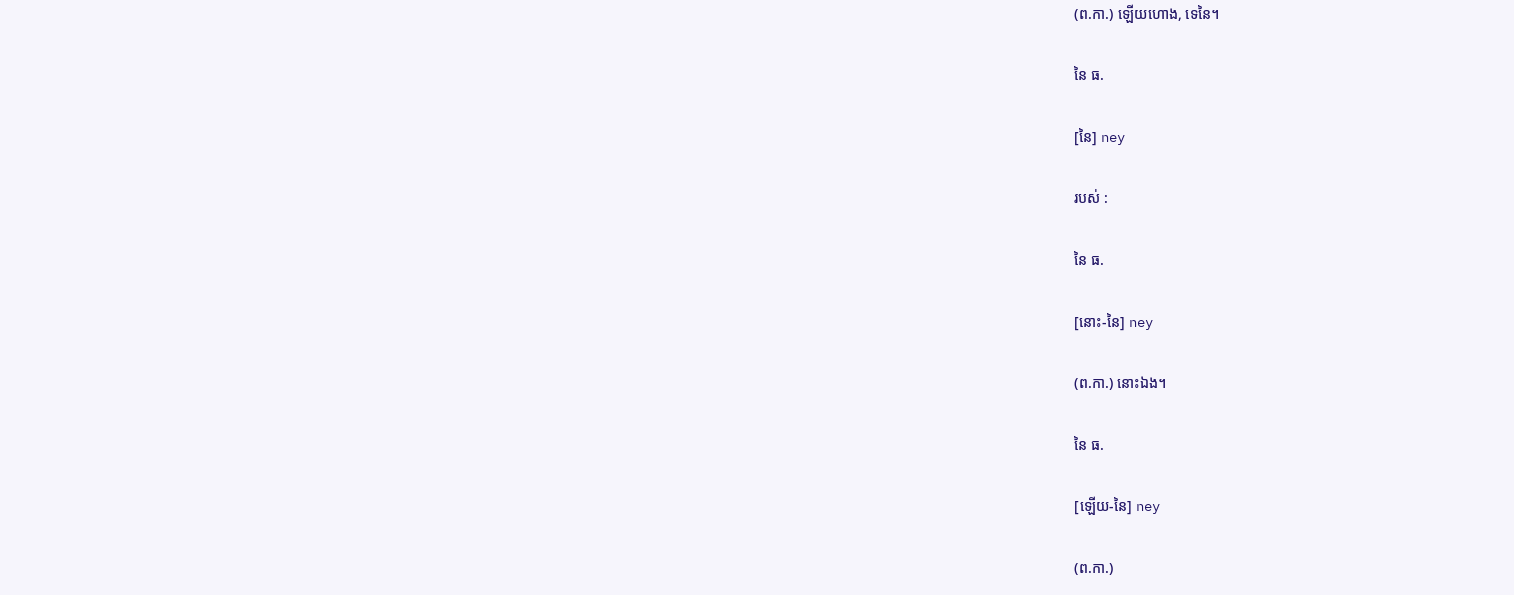(ព.កា.) ឡើយហោង, ទេនៃ។

នៃ ធ.

[នៃ] ney

របស់ :

នៃ ធ.

[នោះ-នៃ] ney

(ព.កា.) នោះឯង។

នៃ ធ.

[ឡើយ-នៃ] ney

(ព.កា.)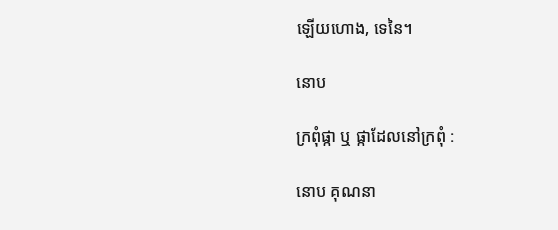ឡើយហោង, ទេនៃ។

នោប

ក្រពុំផ្កា ឬ ផ្កាដែលនៅក្រពុំ :

នោប គុណនា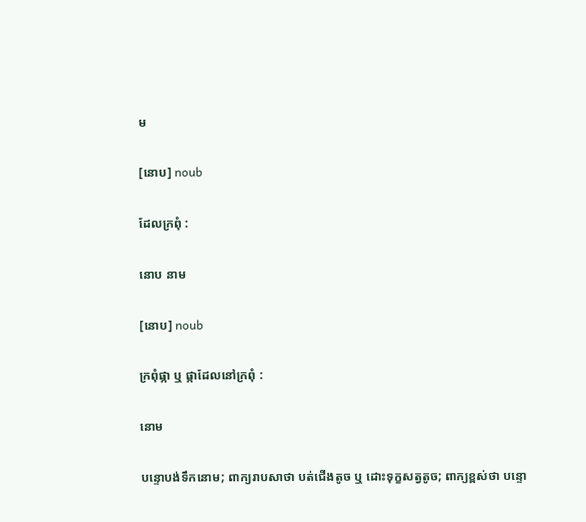ម

[នោប] noub

ដែលក្រពុំ :

នោប នាម

[នោប] noub

ក្រពុំផ្កា ឬ ផ្កាដែលនៅក្រពុំ :

នោម

បន្ទោបង់ទឹកនោម; ពាក្យរាបសាថា បត់ជើងតូច ឬ ដោះទុក្ខសត្វតូច; ពាក្យខ្ពស់ថា បន្ទោ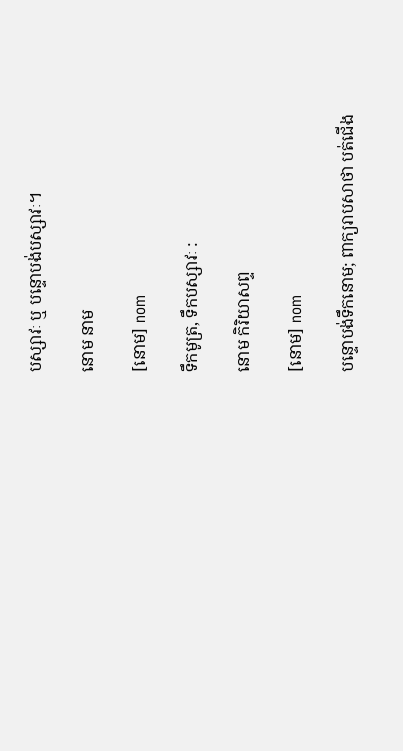បស្សាវៈ ឬ បន្ទោបង់បស្សាវៈ។

នោម នាម

[នោម] nom

ទឹកមូត្រ, ទឹកបស្សាវៈ :

នោម កិរិយាសព្ទ

[នោម] nom

បន្ទោបង់ទឹកនោម; ពាក្យរាបសាថា បត់ជើង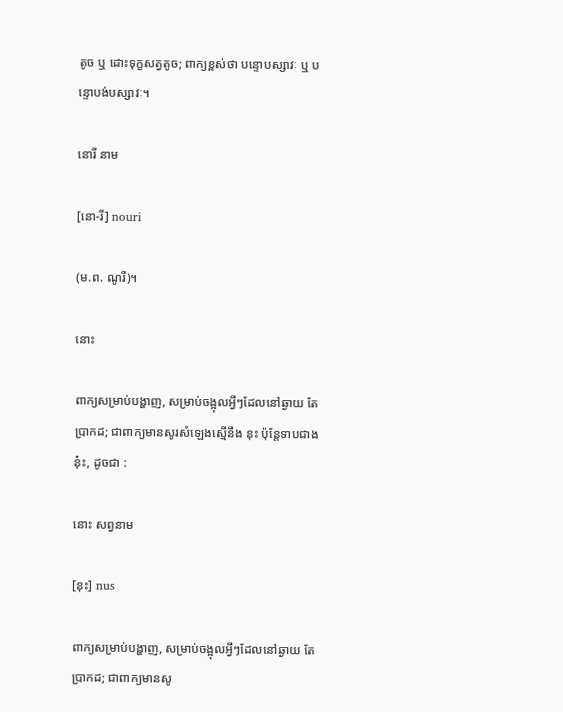តូច ឬ ដោះទុក្ខសត្វតូច; ពាក្យខ្ពស់ថា បន្ទោបស្សាវៈ ឬ បន្ទោបង់បស្សាវៈ។

នោរី នាម

[នោ-រី] nouri

(ម.ព. ណូរី)។

នោះ

ពាក្យសម្រាប់បង្ហាញ, សម្រាប់ចង្អុលអ្វីៗដែលនៅឆ្ងាយ តែប្រាកដ; ជាពាក្យមានសូរសំឡេងស្មើនឹង នុះ ប៉ុន្តែទាបជាង នុ៎ះ, ដូចជា :

នោះ សព្វនាម

[នុះ] nus

ពាក្យសម្រាប់បង្ហាញ, សម្រាប់ចង្អុលអ្វីៗដែលនៅឆ្ងាយ តែប្រាកដ; ជាពាក្យមានសូ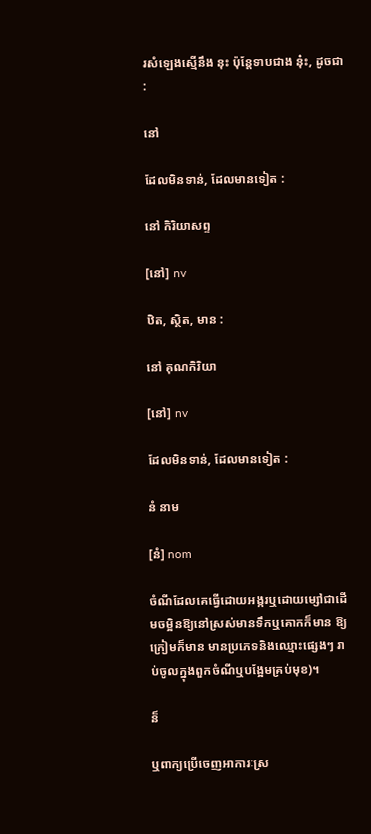រសំឡេងស្មើនឹង នុះ ប៉ុន្តែទាបជាង នុ៎ះ, ដូចជា :

នៅ

ដែលមិនទាន់, ដែលមានទៀត :

នៅ កិរិយាសព្ទ

[នៅ] nv

ឋិត, ស្ថិត, មាន :

នៅ គុណកិរិយា

[នៅ] nv

ដែលមិនទាន់, ដែលមានទៀត :

នំ នាម

[នំ] nom

ចំណីដែលគេធ្វើដោយអង្ករឬដោយម្សៅជាដើមចម្អិនឱ្យនៅស្រស់មានទឹកឬគោកក៏មាន ឱ្យក្រៀមក៏មាន មានប្រភេទនិងឈ្មោះផ្សេងៗ រាប់ចូលក្នុងពួកចំណីឬបង្អែមគ្រប់មុខ)។

ន៏

ឬពាក្យប្រើចេញអាការៈស្រ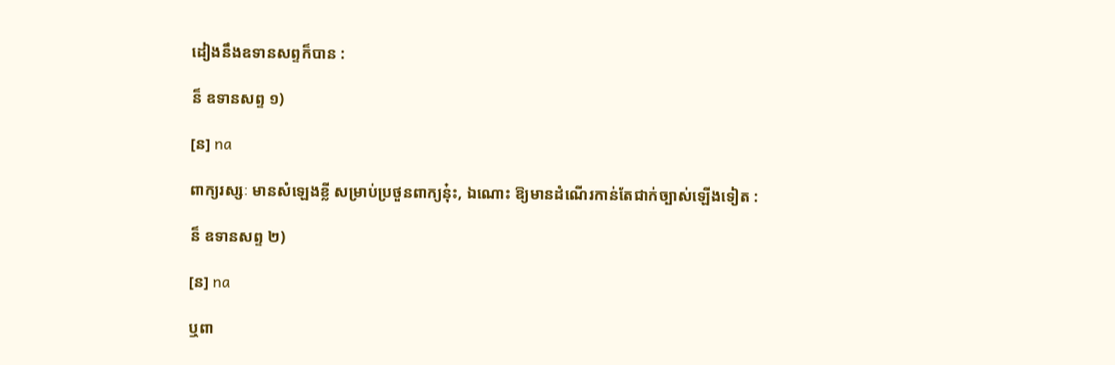ដៀងនឹងឧទានសព្ទក៏បាន :

ន៏ ឧទានសព្ទ ១)

[ន] na

ពាក្យរស្សៈ មានសំឡេងខ្លី សម្រាប់ប្រថួនពាក្យនុ៎ះ, ឯណោះ ឱ្យមានដំណើរកាន់តែជាក់ច្បាស់ឡើងទៀត :

ន៏ ឧទានសព្ទ ២)

[ន] na

ឬពា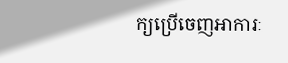ក្យប្រើចេញអាការៈ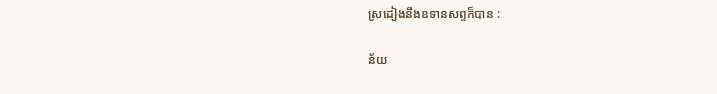ស្រដៀងនឹងឧទានសព្ទក៏បាន :

ន័យ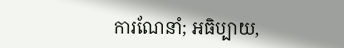ការណែនាំ; អធិប្បាយ,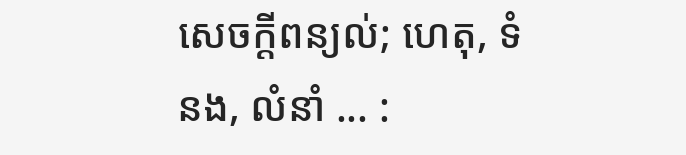សេចក្ដីពន្យល់; ហេតុ, ទំនង, លំនាំ ... :